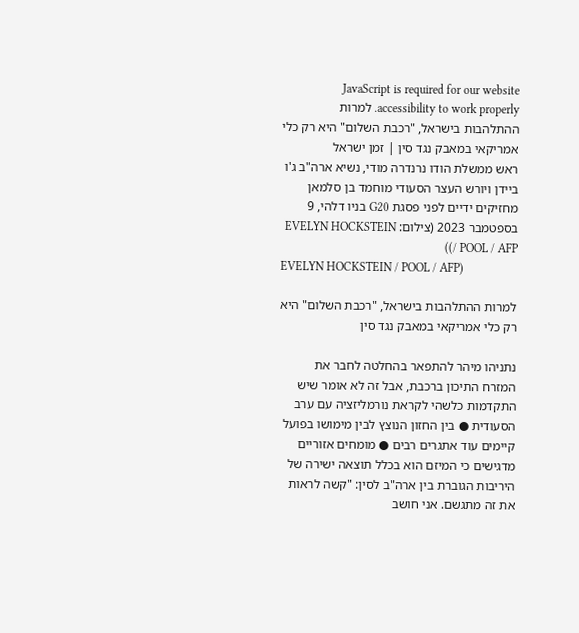JavaScript is required for our website accessibility to work properly. למרות ההתלהבות בישראל, "רכבת השלום" היא רק כלי אמריקאי במאבק נגד סין | זמן ישראל
ראש ממשלת הודו נרנדרה מודי, נשיא ארה"ב ג'ו ביידן ויורש העצר הסעודי מוחמד בן סלמאן מחזיקים ידיים לפני פסגת G20 בניו דלהי, 9 בספטמבר 2023 (צילום: EVELYN HOCKSTEIN / POOL / AFP))
EVELYN HOCKSTEIN / POOL / AFP)

למרות ההתלהבות בישראל, "רכבת השלום" היא רק כלי אמריקאי במאבק נגד סין

נתניהו מיהר להתפאר בהחלטה לחבר את המזרח התיכון ברכבת, אבל זה לא אומר שיש התקדמות כלשהי לקראת נורמליזציה עם ערב הסעודית ● בין החזון הנוצץ לבין מימושו בפועל קיימים עוד אתגרים רבים ● מומחים אזוריים מדגישים כי המיזם הוא בכלל תוצאה ישירה של היריבות הגוברת בין ארה"ב לסין: "קשה לראות את זה מתגשם. אני חושב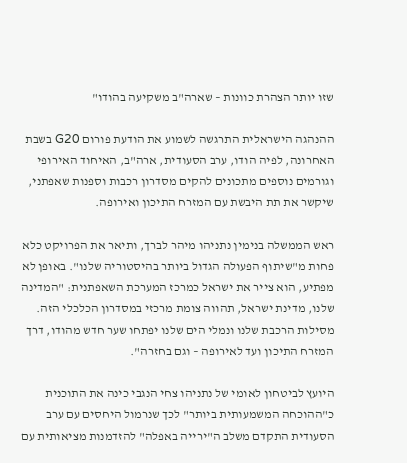שזו יותר הצהרת כוונות – שארה"ב משקיעה בהודו"

ההנהגה הישראלית התרגשה לשמוע את הודעת פורום G20 בשבת האחרונה, לפיה הודו, ערב הסעודית, ארה"ב, האיחוד האירופי וגורמים נוספים מתכונים להקים מסדרון רכבות וספנות שאפתני, שיקשר את תת היבשת עם המזרח התיכון ואירופה.

ראש הממשלה בנימין נתניהו מיהר לברך, ותיאר את הפרויקט כלא פחות מ"שיתוף הפעולה הגדול ביותר בהיסטוריה שלנו". באופן לא מפתיע, הוא צייר את ישראל כמרכז המערכת השאפתנית: "המדינה שלנו, מדינת ישראל, תהווה צומת מרכזי במסדרון הכלכלי הזה. מסילות הרכבת שלנו ונמלי הים שלנו יפתחו שער חדש מהודו, דרך המזרח התיכון ועד לאירופה – וגם בחזרה".

היועץ לביטחון לאומי של נתניהו צחי הנגבי כינה את התוכנית כ"ההוכחה המשמעותית ביותר" לכך שנרמול היחסים עם ערב הסעודית התקדם משלב ה"ירייה באפלה" להזדמנות מציאותית עם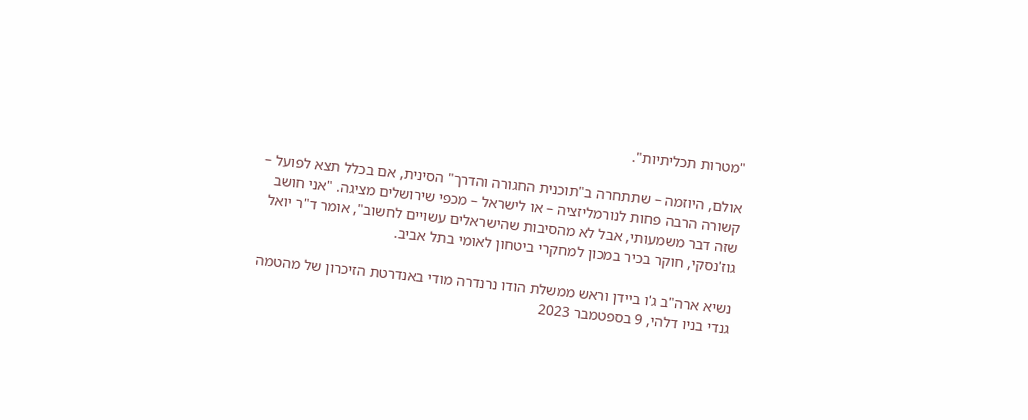"מטרות תכליתיות".

אולם, היוזמה – שתתחרה ב"תוכנית החגורה והדרך" הסינית, אם בכלל תצא לפועל – קשורה הרבה פחות לנורמליזציה – או לישראל – מכפי שירושלים מציגה. "אני חושב שזה דבר משמעותי, אבל לא מהסיבות שהישראלים עשויים לחשוב", אומר ד"ר יואל גוז'נסקי, חוקר בכיר במכון למחקרי ביטחון לאומי בתל אביב.

נשיא ארה"ב ג'ו ביידן וראש ממשלת הודו נרנדרה מודי באנדרטת הזיכרון של מהטמה גנדי בניו דלהי, 9 בספטמבר 2023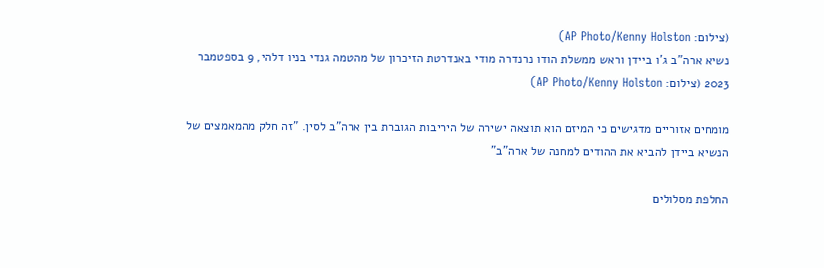(צילום: AP Photo/Kenny Holston)
נשיא ארה"ב ג'ו ביידן וראש ממשלת הודו נרנדרה מודי באנדרטת הזיכרון של מהטמה גנדי בניו דלהי, 9 בספטמבר 2023 (צילום: AP Photo/Kenny Holston)

מומחים אזוריים מדגישים כי המיזם הוא תוצאה ישירה של היריבות הגוברת בין ארה"ב לסין. "זה חלק מהמאמצים של הנשיא ביידן להביא את ההודים למחנה של ארה"ב"

החלפת מסלולים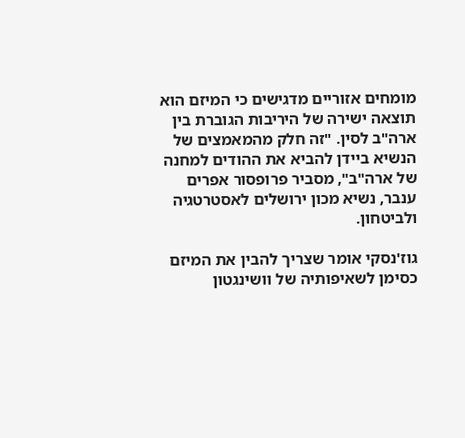מומחים אזוריים מדגישים כי המיזם הוא תוצאה ישירה של היריבות הגוברת בין ארה"ב לסין. "זה חלק מהמאמצים של הנשיא ביידן להביא את ההודים למחנה של ארה"ב", מסביר פרופסור אפרים ענבר, נשיא מכון ירושלים לאסטרטגיה ולביטחון.

גוז'נסקי אומר שצריך להבין את המיזם כסימן לשאיפותיה של וושינגטון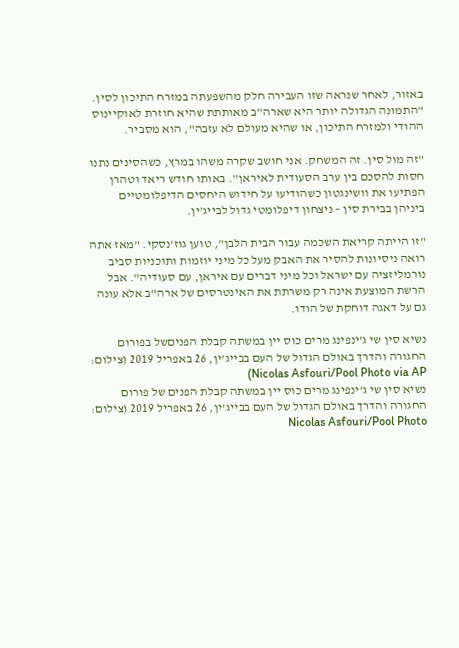באזור, לאחר שנראה שזו העבירה חלק מהשפעתה במזרח התיכון לסין. "התמונה הגדולה יותר היא שארה"ב מאותתת שהיא חוזרת לאוקיינוס ההודי ולמזרח התיכון, או שהיא מעולם לא עזבה", הוא מסביר.

"זה מול סין. זה המשחק. אני חושב שקרה משהו במרץ, כשהסינים נתנו חסות להסכם בין ערב הסעודית לאיראן". באותו חודש ריאד וטהרן הפתיעו את וושינגטון כשהודיעו על חידוש היחסים הדיפלומטיים ביניהן בבירת סין – ניצחון דיפלומטי גדול לבייג'ין.

"זו הייתה קריאת השכמה עבור הבית הלבן", טוען גוז'נסקי. "מאז אתה רואה ניסיונות להסיר את האבק מעל כל מיני יוזמות ותוכניות סביב נורמליזציה עם ישראל וכל מיני דברים עם איראן, עם סעודיה". אבל הרשת המוצעת אינה רק משרתת את האינטרסים של ארה"ב אלא עונה גם על דאגה דוחקת של הודו.

נשיא סין שי ג'ינפינג מרים כוס יין במשתה קבלת הפניםשל בפורום החגורה והדרך באולם הגדול של העם בבייג'ין, 26 באפריל 2019 (צילום: Nicolas Asfouri/Pool Photo via AP)
נשיא סין שי ג'ינפינג מרים כוס יין במשתה קבלת הפנים של פורום החגורה והדרך באולם הגדול של העם בבייג'ין, 26 באפריל 2019 (צילום: Nicolas Asfouri/Pool Photo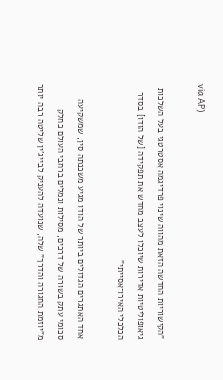via AP)

"הקישוריות החדשה הזאת מהווה שינוי פרדיגמה אסטרטגי בעל השלכות גיאופוליטיות אדירות שיוכלו לעצב מחדש את תפקידה [של הודו] בסדר הכלכלי האירו־אסייתי"

אחד האתגרים הגדולים ביותר של הודו מגיע משכנתה סין, שמשקיעה סכומי עתק בשורה של דרכים, מסילות ונמלים ברחבי העולם כחלק מ"יוזמת החגורה והדרך" שלה, שנועדה להעניק לבייג'ין שליטה רבה יותר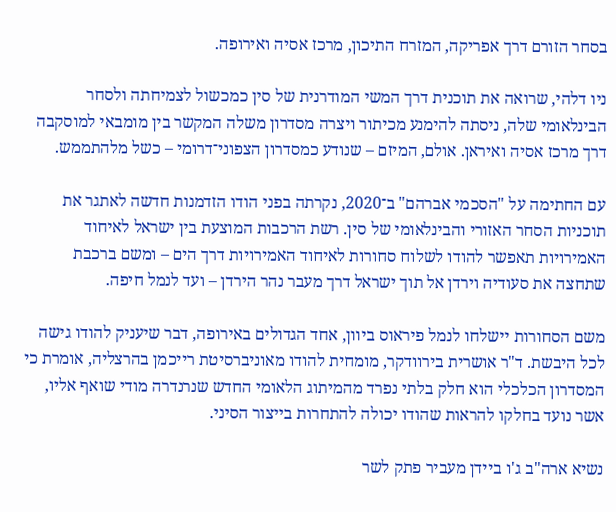בסחר הזורם דרך אפריקה, המזרח התיכון, מרכז אסיה ואירופה.

ניו דלהי, שרואה את תוכנית דרך המשי המודרנית של סין כמכשול לצמיחתה ולסחר הבינלאומי שלה, ניסתה להימנע מכיתור ויצרה מסדרון משלה המקשר בין מומבאי למוסקבה דרך מרכז אסיה ואיראן. אולם, המיזם – שנודע כמסדרון הצפוני־דרומי – כשל מלהתממש.

עם החתימה על "הסכמי אברהם" ב־2020, נקרתה בפני הודו הזדמנות חדשה לאתגר את תוכניות הסחר האזורי והבינלאומי של סין. רשת הרכבות המוצעת בין ישראל לאיחוד האמירויות תאפשר להודו לשלוח סחורות לאיחוד האמירויות דרך הים – ומשם ברכבת שתחצה את סעודיה וירדן אל תוך ישראל דרך מעבר נהר הירדן – ועד לנמל חיפה.

משם הסחורות יישלחו לנמל פיראוס ביוון, אחד הגדולים באירופה, דבר שיעניק להודו גישה לכל היבשת. ד"ר אושרית בירוודקר, מומחית להודו מאוניברסיטת רייכמן בהרצליה, אומרת כי המסדרון הכלכלי הוא חלק בלתי נפרד מהמיתוג הלאומי החדש שנרנדרה מודי שואף אליו, אשר נועד בחלקו להראות שהודו יכולה להתחרות בייצור הסיני.

נשיא ארה"ב ג'ו ביידן מעביר פתק לשר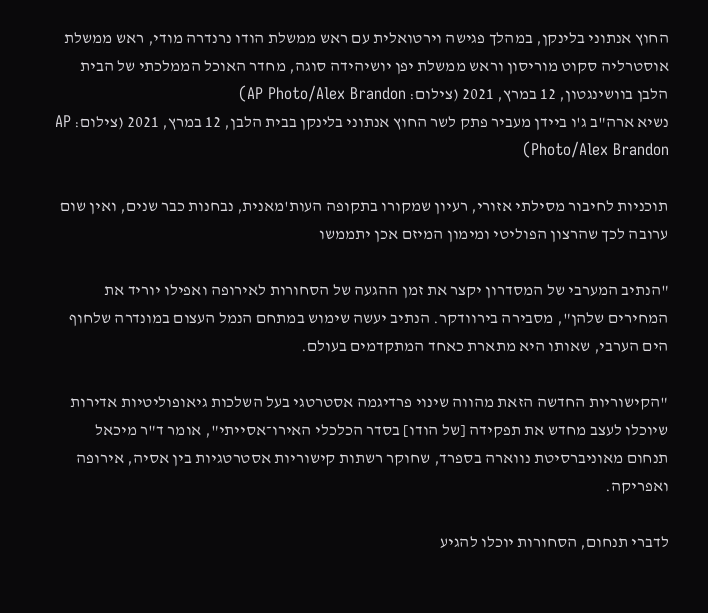החוץ אנתוני בלינקן, במהלך פגישה וירטואלית עם ראש ממשלת הודו נרנדרה מודי, ראש ממשלת אוסטרליה סקוט מוריסון וראש ממשלת יפן יושיהידה סוגה, מחדר האוכל הממלכתי של הבית הלבן בוושינגטון, 12 במרץ, 2021 (צילום: AP Photo/Alex Brandon)
נשיא ארה"ב ג'ו ביידן מעביר פתק לשר החוץ אנתוני בלינקן בבית הלבן, 12 במרץ, 2021 (צילום: AP Photo/Alex Brandon)

תוכניות לחיבור מסילתי אזורי, רעיון שמקורו בתקופה העות'מאנית, נבחנות כבר שנים, ואין שום ערובה לכך שהרצון הפוליטי ומימון המיזם אכן יתממשו

"הנתיב המערבי של המסדרון יקצר את זמן ההגעה של הסחורות לאירופה ואפילו יוריד את המחירים שלהן", מסבירה בירוודקר. הנתיב יעשה שימוש במתחם הנמל העצום במונדרה שלחוף הים הערבי, שאותו היא מתארת כאחד המתקדמים בעולם.

"הקישוריות החדשה הזאת מהווה שינוי פרדיגמה אסטרטגי בעל השלכות גיאופוליטיות אדירות שיוכלו לעצב מחדש את תפקידה [של הודו] בסדר הכלכלי האירו־אסייתי", אומר ד"ר מיכאל תנחום מאוניברסיטת נווארה בספרד, שחוקר רשתות קישוריות אסטרטגיות בין אסיה, אירופה ואפריקה.

לדברי תנחום, הסחורות יוכלו להגיע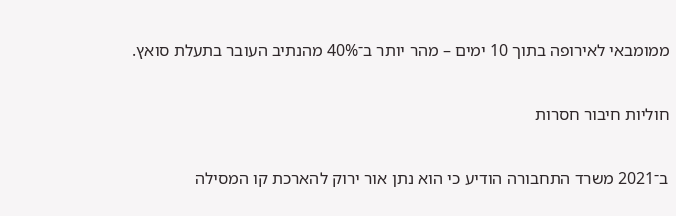ממומבאי לאירופה בתוך 10 ימים – מהר יותר ב־40% מהנתיב העובר בתעלת סואץ.

חוליות חיבור חסרות

ב־2021 משרד התחבורה הודיע כי הוא נתן אור ירוק להארכת קו המסילה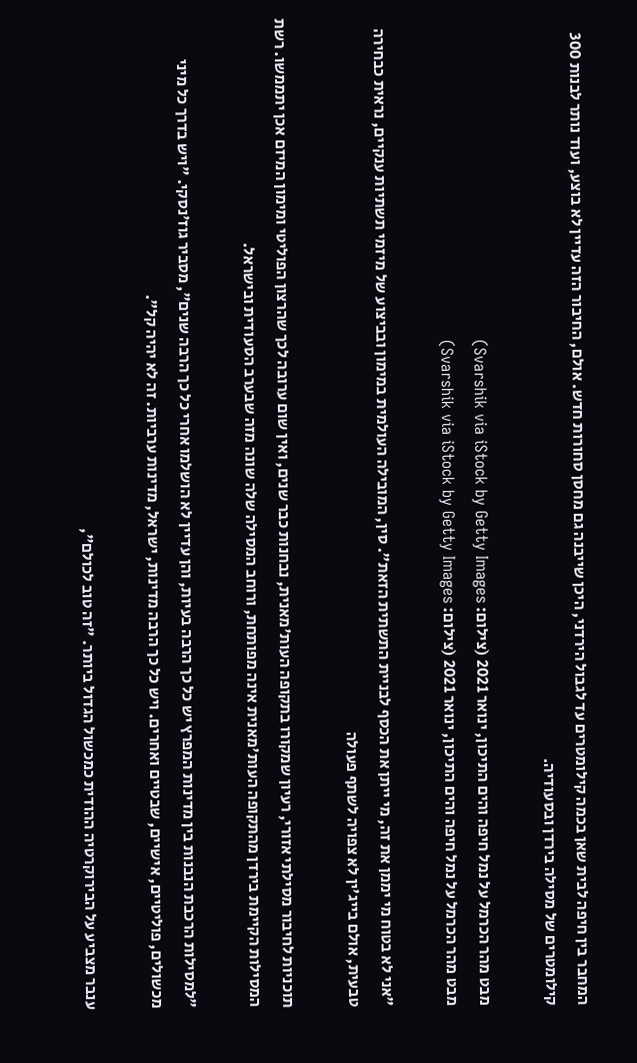המחבר בין חיפה לבית שאן בכמה קילומטרים עד לגבול הירדני, היכן שייבנה גם מחסן סחורות חדש. אולם, החיבור הזה עדיין לא בוצע, ועוד נותר לבנות 300 קילומטרים של מסילה בירדן ובסעודיה.

מבט מהר הכרמל על נמל חיפה והים התיכון, ינואר 2021 (צילום: Svarshik via iStock by Getty Images)
מבט מהר הכרמל על נמל חיפה והים התיכון, ינואר 2021 (צילום: Svarshik via iStock by Getty Images)

"אני לא בטוח מי יממן את זה, מי ייתן את הכסף לבניית התשתית הזאת". סין, המובילה העולמית במימון ובביצוע של מיזמי תשתיות ענקיים, נראית כבחירה טבעית, אולם בייג'ין לא צפויה לשתף פעולה

תוכניות לחיבור מסילתי אזורי, רעיון שמקורו בתקופה העות'מאנית, נבחנות כבר שנים, ואין שום ערובה לכך שהרצון הפוליטי ומימון המיזם אכן יתממשו. רשת המסילות הקיימת בירדן מהתקופה העות'מאנית אינה מפותחת, ורוחב המסילה שלה שונה מזה שבערב הסעודית ובישראל.

"למסילות הרכבת הנבנות בין מדינות המפרץ יש כל כך הרבה בעיות, והן עדיין לא הושלמו אחרי כל כך הרבה שנים", מסביר גוז'נסקי. "ויש בדרך כל מיני מכשולים, פוליטיים, אישיים, שבטיים ואחרים. ויש כל כך הרבה מדינות, ישראל, מדינות ערביות. זה לא יהיה קל".

ענבר מצביע על הבירוקרטיה ההודית כמכשול הגדול ביותר. "זה טוב לכולם",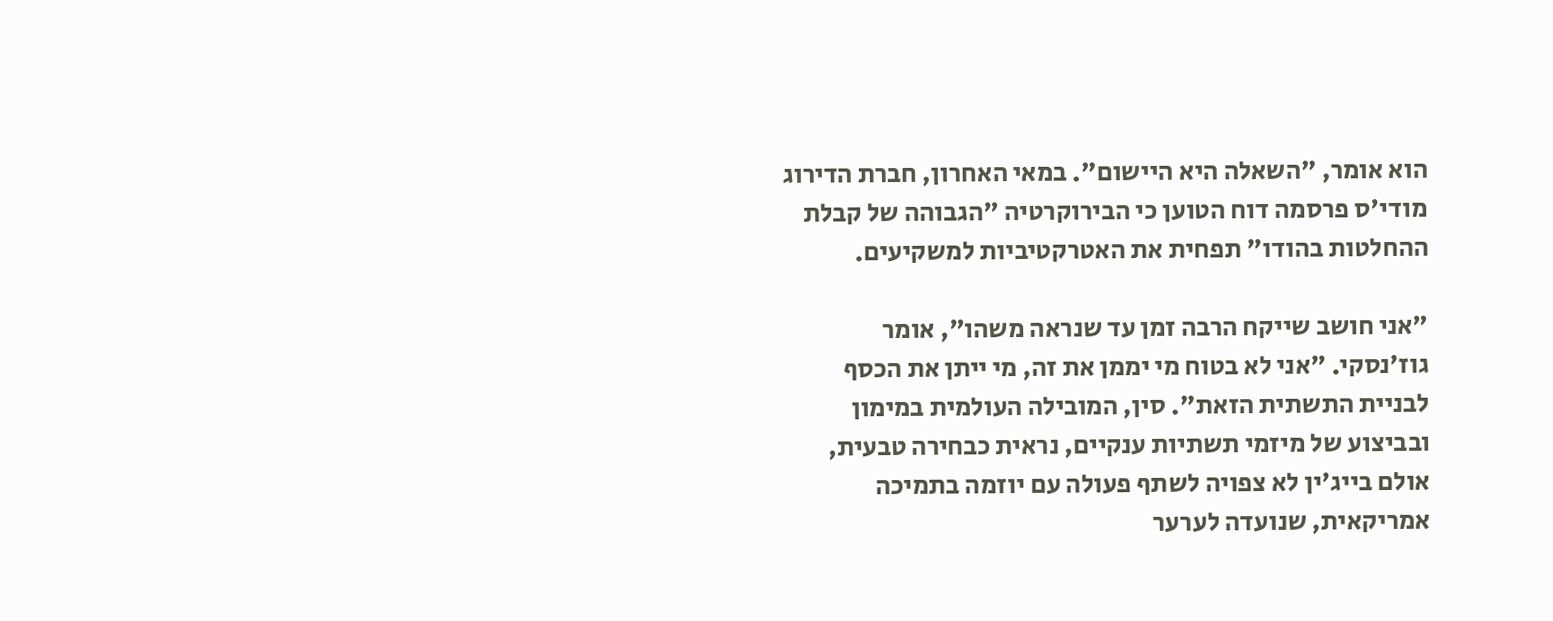הוא אומר, "השאלה היא היישום". במאי האחרון, חברת הדירוג מודי'ס פרסמה דוח הטוען כי הבירוקרטיה "הגבוהה של קבלת ההחלטות בהודו" תפחית את האטרקטיביות למשקיעים.

"אני חושב שייקח הרבה זמן עד שנראה משהו", אומר גוז'נסקי. "אני לא בטוח מי יממן את זה, מי ייתן את הכסף לבניית התשתית הזאת". סין, המובילה העולמית במימון ובביצוע של מיזמי תשתיות ענקיים, נראית כבחירה טבעית, אולם בייג'ין לא צפויה לשתף פעולה עם יוזמה בתמיכה אמריקאית, שנועדה לערער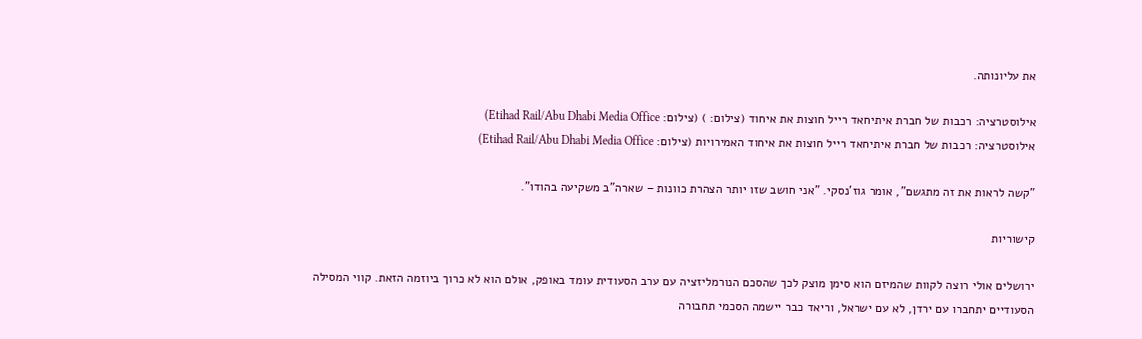את עליונותה.

אילוסטרציה: רכבות של חברת איתיחאד רייל חוצות את איחוד (צילום: ) (צילום: Etihad Rail/Abu Dhabi Media Office)
אילוסטרציה: רכבות של חברת איתיחאד רייל חוצות את איחוד האמירויות (צילום: Etihad Rail/Abu Dhabi Media Office)

"קשה לראות את זה מתגשם", אומר גוז'נסקי. "אני חושב שזו יותר הצהרת כוונות – שארה"ב משקיעה בהודו".

קישוריות

ירושלים אולי רוצה לקוות שהמיזם הוא סימן מוצק לכך שהסכם הנורמליזציה עם ערב הסעודית עומד באופק, אולם הוא לא כרוך ביוזמה הזאת. קווי המסילה הסעודיים יתחברו עם ירדן, לא עם ישראל, וריאד כבר יישמה הסכמי תחבורה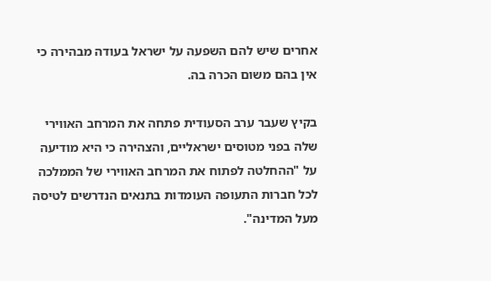אחרים שיש להם השפעה על ישראל בעודה מבהירה כי אין בהם משום הכרה בה.

בקיץ שעבר ערב הסעודית פתחה את המרחב האווירי שלה בפני מטוסים ישראליים, והצהירה כי היא מודיעה על "ההחלטה לפתוח את המרחב האווירי של הממלכה לכל חברות התעופה העומדות בתנאים הנדרשים לטיסה מעל המדינה".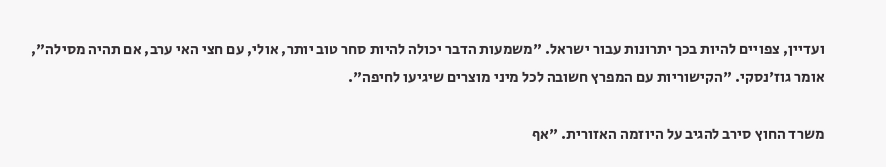ועדיין, צפויים להיות בכך יתרונות עבור ישראל. "משמעות הדבר יכולה להיות סחר טוב יותר, אולי, עם חצי האי ערב, אם תהיה מסילה", אומר גוז'נסקי. "הקישוריות עם המפרץ חשובה לכל מיני מוצרים שיגיעו לחיפה".

משרד החוץ סירב להגיב על היוזמה האזורית. "אף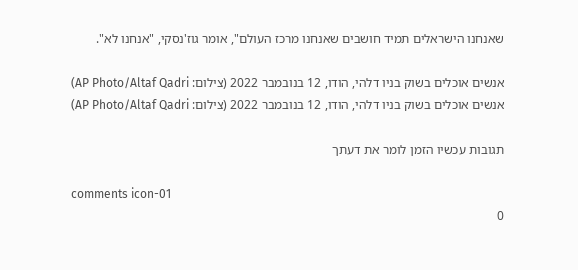שאנחנו הישראלים תמיד חושבים שאנחנו מרכז העולם", אומר גוז'נסקי, "אנחנו לא".

אנשים אוכלים בשוק בניו דלהי, הודו, 12 בנובמבר 2022 (צילום: AP Photo/Altaf Qadri)
אנשים אוכלים בשוק בניו דלהי, הודו, 12 בנובמבר 2022 (צילום: AP Photo/Altaf Qadri)

תגובות עכשיו הזמן לומר את דעתך

comments icon-01
0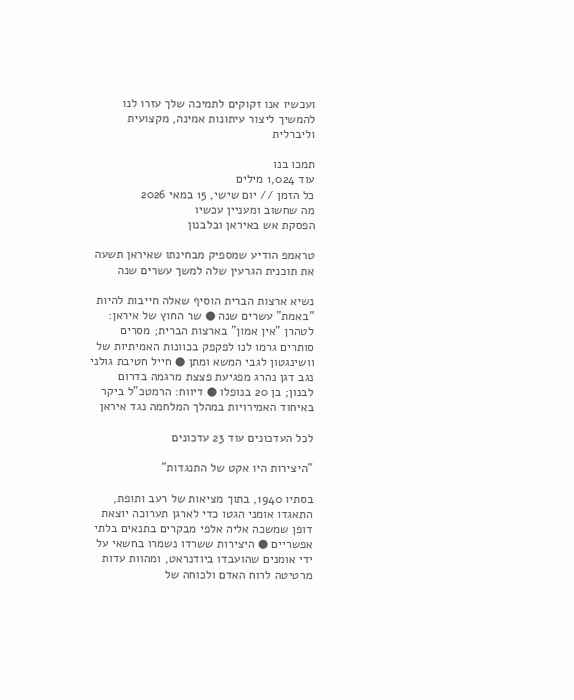ועכשיו אנו זקוקים לתמיכה שלך עזרו לנו להמשיך ליצור עיתונות אמינה, מקצועית וליברלית

תמכו בנו
עוד 1,024 מילים
כל הזמן // יום שישי, 15 במאי 2026
מה שחשוב ומעניין עכשיו
הפסקת אש באיראן ובלבנון

טראמפ הודיע שמספיק מבחינתו שאיראן תשעה את תוכנית הגרעין שלה למשך עשרים שנה

נשיא ארצות הברית הוסיף שאלה חייבות להיות "באמת" עשרים שנה ● שר החוץ של איראן: לטהרן "אין אמון" בארצות הברית; מסרים סותרים גרמו לנו לפקפק בכוונות האמיתיות של וושינגטון לגבי המשא ומתן ● חייל חטיבת גולני נגב דגן נהרג מפגיעת פצצת מרגמה בדרום לבנון; בן 20 בנופלו ● דיווח: הרמטכ"ל ביקר באיחוד האמירויות במהלך המלחמה נגד איראן

לכל העדכונים עוד 23 עדכונים

"היצירות היו אקט של התנגדות"

בסתיו 1940, בתוך מציאות של רעב ותופת, התאגדו אומני הגטו כדי לארגן תערוכה יוצאת דופן שמשכה אליה אלפי מבקרים בתנאים בלתי אפשריים ● היצירות ששרדו נשמרו בחשאי על ידי אומנים שהועבדו ביודנראט, ומהוות עדות מרטיטה לרוח האדם ולכוחה של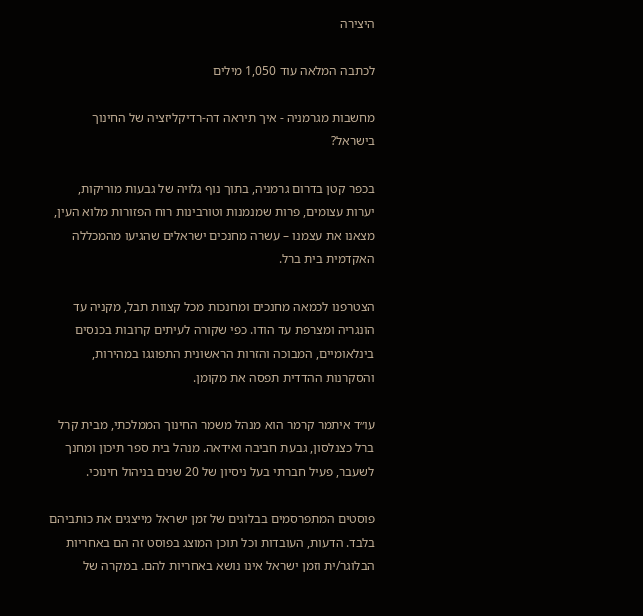היצירה

לכתבה המלאה עוד 1,050 מילים

מחשבות מגרמניה - איך תיראה דה-רדיקליזציה של החינוך בישראל?

בכפר קטן בדרום גרמניה, בתוך נוף גלויה של גבעות מוריקות, יערות עצומים, פרות שמנמנות וטורבינות רוח הפזורות מלוא העין, מצאנו את עצמנו – עשרה מחנכים ישראלים שהגיעו מהמכללה האקדמית בית ברל.

הצטרפנו לכמאה מחנכים ומחנכות מכל קצוות תבל, מקניה עד הונגריה ומצרפת עד הודו. כפי שקורה לעיתים קרובות בכנסים בינלאומיים, המבוכה והזרות הראשונית התפוגגו במהירות, והסקרנות ההדדית תפסה את מקומן.

עו״ד איתמר קרמר הוא מנהל משמר החינוך הממלכתי, מבית קרל ברל כצנלסון, גבעת חביבה ואידאה. מנהל בית ספר תיכון ומחנך לשעבר, פעיל חברתי בעל ניסיון של 20 שנים בניהול חינוכי.

פוסטים המתפרסמים בבלוגים של זמן ישראל מייצגים את כותביהם בלבד. הדעות, העובדות וכל תוכן המוצג בפוסט זה הם באחריות הבלוגר/ית וזמן ישראל אינו נושא באחריות להם. במקרה של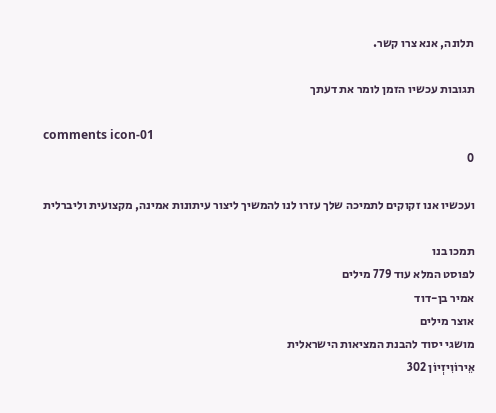תלונה, אנא צרו קשר.

תגובות עכשיו הזמן לומר את דעתך

comments icon-01
0

ועכשיו אנו זקוקים לתמיכה שלך עזרו לנו להמשיך ליצור עיתונות אמינה, מקצועית וליברלית

תמכו בנו
לפוסט המלא עוד 779 מילים
אמיר בן-דוד
אוצר מילים
מושגי יסוד להבנת המציאות הישראלית
אֵירוֹוִיזְיוֹן 302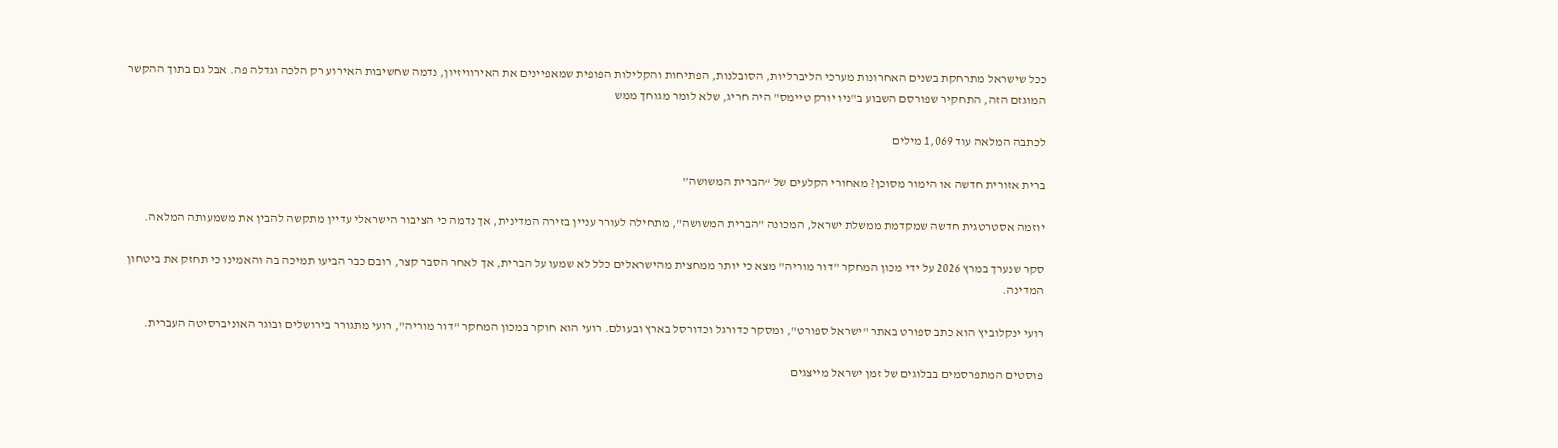ככל שישראל מתרחקת בשנים האחרונות מערכי הליברליות, הסובלנות, הפתיחות והקלילות הפופית שמאפיינים את האירוויזיון, נדמה שחשיבות האירוע רק הלכה וגדלה פה. אבל גם בתוך ההקשר המוגזם הזה, התחקיר שפורסם השבוע ב"ניו יורק טיימס" היה חריג, שלא לומר מגוחך ממש

לכתבה המלאה עוד 1,069 מילים

ברית אזורית חדשה או הימור מסוכן? מאחורי הקלעים של “הברית המשושה”

יוזמה אסטרטגית חדשה שמקדמת ממשלת ישראל, המכונה "הברית המשושה", מתחילה לעורר עניין בזירה המדינית, אך נדמה כי הציבור הישראלי עדיין מתקשה להבין את משמעותה המלאה.

סקר שנערך במרץ 2026 על ידי מכון המחקר "דור מוריה" מצא כי יותר ממחצית מהישראלים כלל לא שמעו על הברית, אך לאחר הסבר קצר, רובם כבר הביעו תמיכה בה והאמינו כי תחזק את ביטחון המדינה.

רועי ינקלוביץ הוא כתב ספורט באתר "ישראל ספורט", ומסקר כדורגל וכדורסל בארץ ובעולם. רועי הוא חוקר במכון המחקר "דור מוריה", רועי מתגורר בירושלים ובוגר האוניברסיטה העברית.

פוסטים המתפרסמים בבלוגים של זמן ישראל מייצגים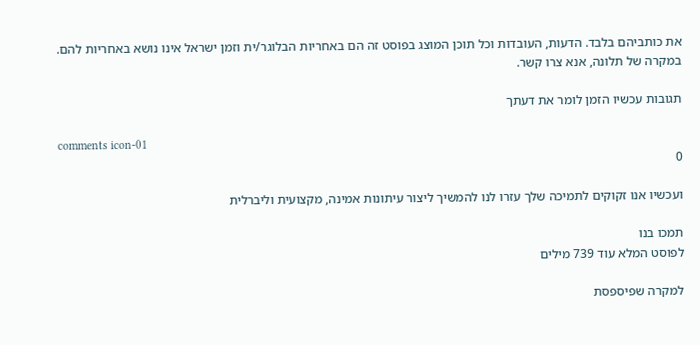את כותביהם בלבד. הדעות, העובדות וכל תוכן המוצג בפוסט זה הם באחריות הבלוגר/ית וזמן ישראל אינו נושא באחריות להם. במקרה של תלונה, אנא צרו קשר.

תגובות עכשיו הזמן לומר את דעתך

comments icon-01
0

ועכשיו אנו זקוקים לתמיכה שלך עזרו לנו להמשיך ליצור עיתונות אמינה, מקצועית וליברלית

תמכו בנו
לפוסט המלא עוד 739 מילים

למקרה שפיספסת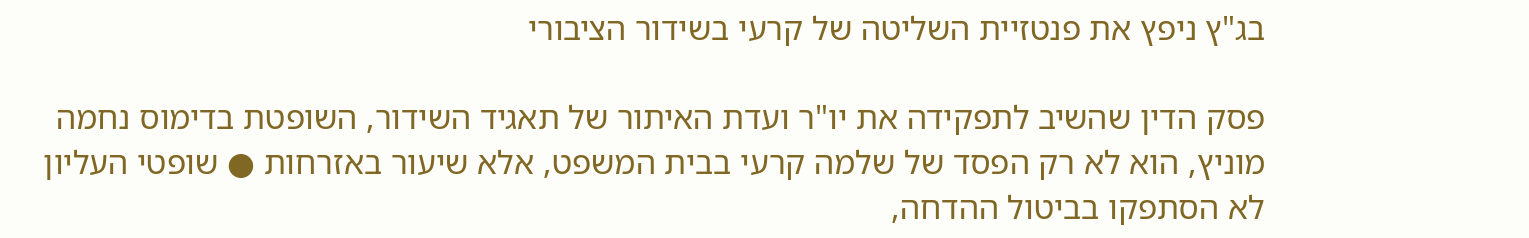בג"ץ ניפץ את פנטזיית השליטה של קרעי בשידור הציבורי

פסק הדין שהשיב לתפקידה את יו"ר ועדת האיתור של תאגיד השידור, השופטת בדימוס נחמה מוניץ, הוא לא רק הפסד של שלמה קרעי בבית המשפט, אלא שיעור באזרחות ● שופטי העליון לא הסתפקו בביטול ההדחה,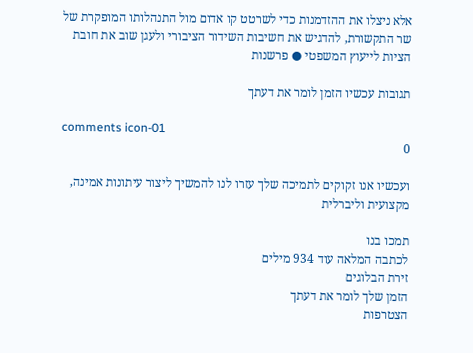אלא ניצלו את ההזדמנות כדי לשרטט קו אדום מול התנהלותו המופקרת של שר התקשורת, להדגיש את חשיבות השידור הציבורי ולעגן שוב את חובת הציות לייעוץ המשפטי ● פרשנות

תגובות עכשיו הזמן לומר את דעתך

comments icon-01
0

ועכשיו אנו זקוקים לתמיכה שלך עזרו לנו להמשיך ליצור עיתונות אמינה, מקצועית וליברלית

תמכו בנו
לכתבה המלאה עוד 934 מילים
זירת הבלוגים
הזמן שלך לומר את דעתך
הצטרפות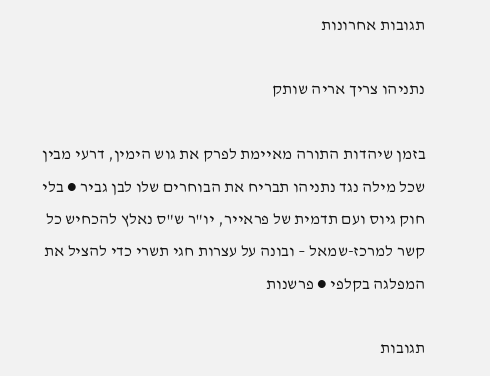תגובות אחרונות

נתניהו צריך אריה שותק

בזמן שיהדות התורה מאיימת לפרק את גוש הימין, דרעי מבין שכל מילה נגד נתניהו תבריח את הבוחרים שלו לבן גביר ● בלי חוק גיוס ועם תדמית של פראייר, יו"ר ש"ס נאלץ להכחיש כל קשר למרכז-שמאל – ובונה על עצרות חגי תשרי כדי להציל את המפלגה בקלפי ● פרשנות

תגובות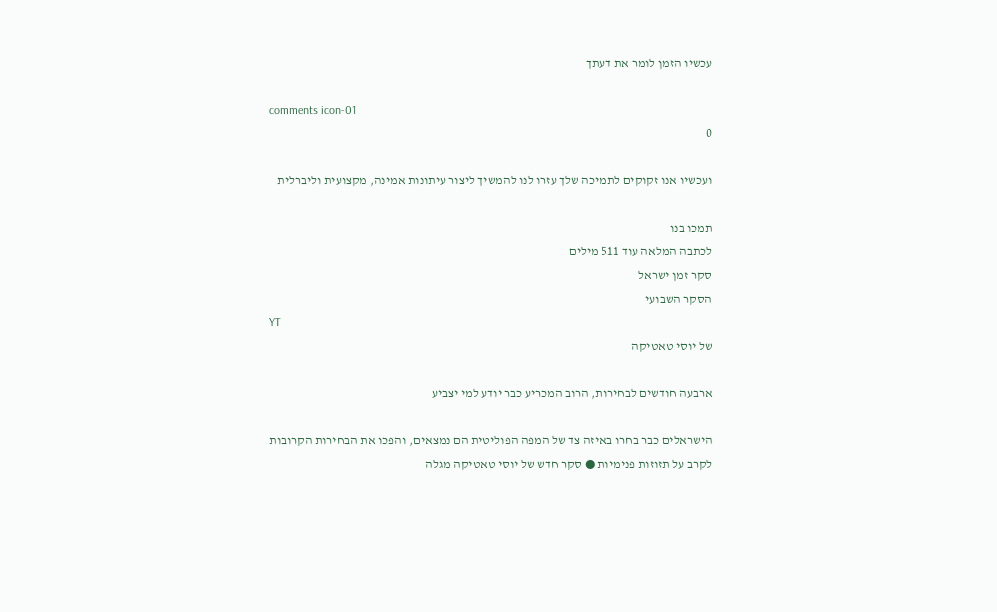עכשיו הזמן לומר את דעתך

comments icon-01
0

ועכשיו אנו זקוקים לתמיכה שלך עזרו לנו להמשיך ליצור עיתונות אמינה, מקצועית וליברלית

תמכו בנו
לכתבה המלאה עוד 511 מילים
סקר זמן ישראל
הסקר השבועי
YT
של יוסי טאטיקה

ארבעה חודשים לבחירות, הרוב המכריע כבר יודע למי יצביע

הישראלים כבר בחרו באיזה צד של המפה הפוליטית הם נמצאים, והפכו את הבחירות הקרובות לקרב על תזוזות פנימיות ● סקר חדש של יוסי טאטיקה מגלה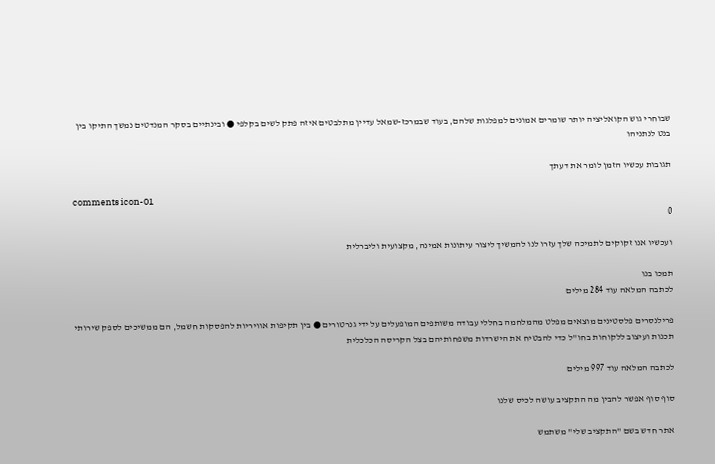שבוחרי גוש הקואליציה יותר שומרים אמונים למפלגות שלהם, בעוד שבמרכז-שמאל עדיין מתלבטים איזה פתק לשים בקלפי ● ובינתיים בסקר המנדטים נמשך התיקו בין בנט לנתניהו

תגובות עכשיו הזמן לומר את דעתך

comments icon-01
0

ועכשיו אנו זקוקים לתמיכה שלך עזרו לנו להמשיך ליצור עיתונות אמינה, מקצועית וליברלית

תמכו בנו
לכתבה המלאה עוד 284 מילים

פרילנסרים פלסטינים מוצאים מפלט מהמלחמה בחללי עבודה משותפים המופעלים על ידי גנרטורים ● בין תקיפות אוויריות להפסקות חשמל, הם ממשיכים לספק שירותי תכנות ועיצוב ללקוחות בחו"ל כדי להבטיח את הישרדות משפחותיהם בצל הקריסה הכלכלית

לכתבה המלאה עוד 997 מילים

סוף סוף אפשר להבין מה התקציב עושה לכיס שלנו

אתר חדש בשם "התקציב שלי" משתמש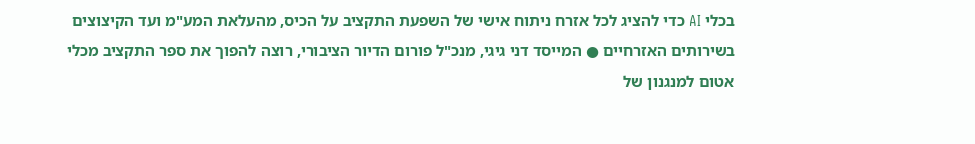בכלי AI כדי להציג לכל אזרח ניתוח אישי של השפעת התקציב על הכיס, מהעלאת המע"מ ועד הקיצוצים בשירותים האזרחיים ● המייסד דני גיגי, מנכ"ל פורום הדיור הציבורי, רוצה להפוך את ספר התקציב מכלי אטום למנגנון של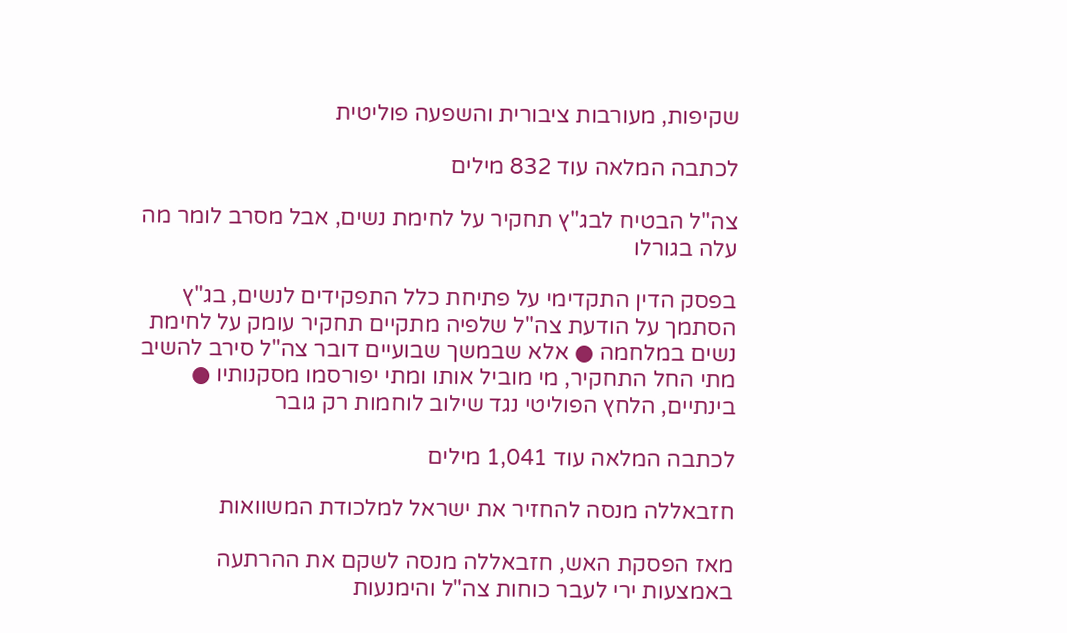שקיפות, מעורבות ציבורית והשפעה פוליטית

לכתבה המלאה עוד 832 מילים

צה"ל הבטיח לבג"ץ תחקיר על לחימת נשים, אבל מסרב לומר מה עלה בגורלו

בפסק הדין התקדימי על פתיחת כלל התפקידים לנשים, בג"ץ הסתמך על הודעת צה"ל שלפיה מתקיים תחקיר עומק על לחימת נשים במלחמה ● אלא שבמשך שבועיים דובר צה"ל סירב להשיב מתי החל התחקיר, מי מוביל אותו ומתי יפורסמו מסקנותיו ● בינתיים, הלחץ הפוליטי נגד שילוב לוחמות רק גובר

לכתבה המלאה עוד 1,041 מילים

חזבאללה מנסה להחזיר את ישראל למלכודת המשוואות

מאז הפסקת האש, חזבאללה מנסה לשקם את ההרתעה באמצעות ירי לעבר כוחות צה"ל והימנעות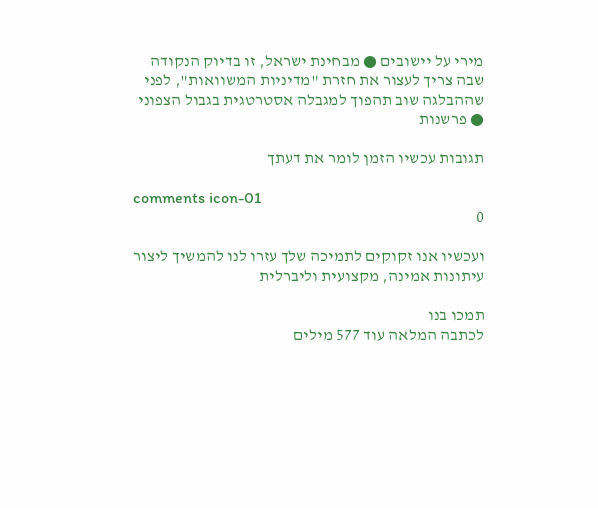מירי על יישובים ● מבחינת ישראל, זו בדיוק הנקודה שבה צריך לעצור את חזרת "מדיניות המשוואות", לפני שההבלגה שוב תהפוך למגבלה אסטרטגית בגבול הצפוני ● פרשנות

תגובות עכשיו הזמן לומר את דעתך

comments icon-01
0

ועכשיו אנו זקוקים לתמיכה שלך עזרו לנו להמשיך ליצור עיתונות אמינה, מקצועית וליברלית

תמכו בנו
לכתבה המלאה עוד 577 מילים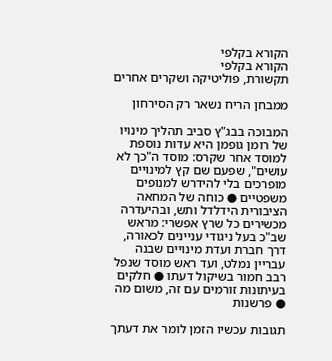הקורא בקלפי
הקורא בקלפי
תקשורת, פוליטיקה ושקרים אחרים

ממבחן הריח נשאר רק הסירחון

המבוכה בבג"ץ סביב תהליך מינויו של רומן גופמן היא עדות נוספת למוסד אחר שקרס: מוסד ה"כך לא עושים", שפעם שם קץ למינויים מופרכים בלי להידרש למנופים משפטיים ● כוחה של המחאה הציבורית הידלדל ותש, ובהיעדרה מכשירים כל שרץ אפשרי: מראש שב"כ בעל ניגודי עניינים לכאורה, דרך חברת ועדת מינויים שבנה עבריין נמלט, ועד ראש מוסד שנפל רבב חמור בשיקול דעתו ● חלקים בעיתונות זורמים עם זה, משום מה ● פרשנות

תגובות עכשיו הזמן לומר את דעתך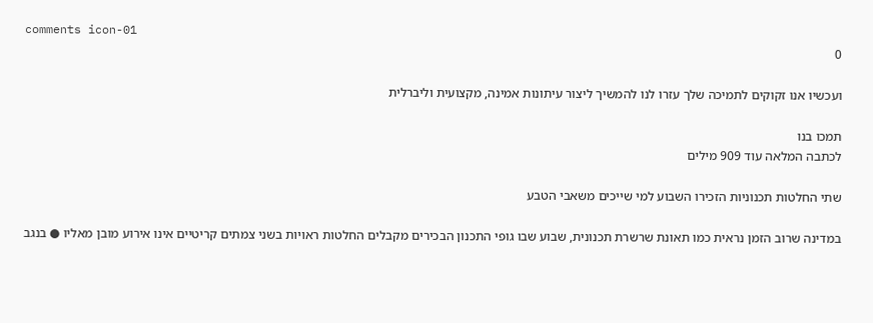comments icon-01
0

ועכשיו אנו זקוקים לתמיכה שלך עזרו לנו להמשיך ליצור עיתונות אמינה, מקצועית וליברלית

תמכו בנו
לכתבה המלאה עוד 909 מילים

שתי החלטות תכנוניות הזכירו השבוע למי שייכים משאבי הטבע

במדינה שרוב הזמן נראית כמו תאונת שרשרת תכנונית, שבוע שבו גופי התכנון הבכירים מקבלים החלטות ראויות בשני צמתים קריטיים אינו אירוע מובן מאליו ● בנגב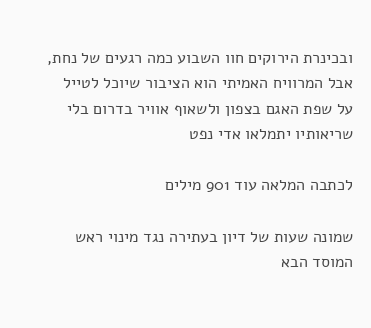ובכינרת הירוקים חוו השבוע כמה רגעים של נחת, אבל המרוויח האמיתי הוא הציבור שיוכל לטייל על שפת האגם בצפון ולשאוף אוויר בדרום בלי שריאותיו יתמלאו אדי נפט

לכתבה המלאה עוד 901 מילים

שמונה שעות של דיון בעתירה נגד מינוי ראש המוסד הבא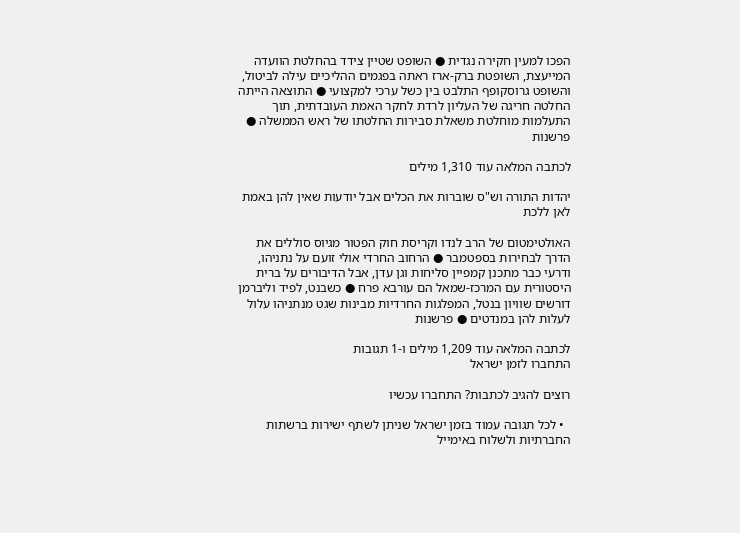הפכו למעין חקירה נגדית ● השופט שטיין צידד בהחלטת הוועדה המייעצת, השופטת ברק-ארז ראתה בפגמים ההליכיים עילה לביטול, והשופט גרוסקופף התלבט בין כשל ערכי למקצועי ● התוצאה הייתה החלטה חריגה של העליון לרדת לחקר האמת העובדתית, תוך התעלמות מוחלטת משאלת סבירות החלטתו של ראש הממשלה ● פרשנות

לכתבה המלאה עוד 1,310 מילים

יהדות התורה וש"ס שוברות את הכלים אבל יודעות שאין להן באמת לאן ללכת

האולטימטום של הרב לנדו וקריסת חוק הפטור מגיוס סוללים את הדרך לבחירות בספטמבר ● הרחוב החרדי אולי זועם על נתניהו, ודרעי כבר מתכנן קמפיין סליחות וגן עדן, אבל הדיבורים על ברית היסטורית עם המרכז-שמאל הם עורבא פרח ● כשבנט, לפיד וליברמן דורשים שוויון בנטל, המפלגות החרדיות מבינות שגט מנתניהו עלול לעלות להן במנדטים ● פרשנות

לכתבה המלאה עוד 1,209 מילים ו-1 תגובות
התחברו לזמן ישראל

רוצים להגיב לכתבות? התחברו עכשיו

  • לכל תגובה עמוד בזמן ישראל שניתן לשתף ישירות ברשתות החברתיות ולשלוח באימייל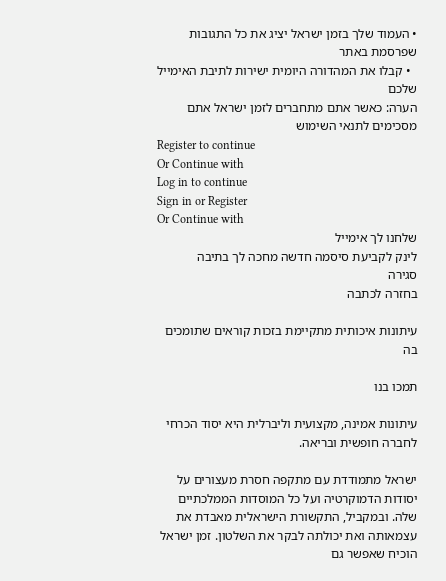• העמוד שלך בזמן ישראל יציג את כל התגובות שפרסמת באתר
  • קבלו את המהדורה היומית ישירות לתיבת האימייל שלכם
הערה: כאשר אתם מתחברים לזמן ישראל אתם מסכימים לתנאי השימוש
Register to continue
Or Continue with
Log in to continue
Sign in or Register
Or Continue with
שלחנו לך אימייל
לינק לקביעת סיסמה חדשה מחכה לך בתיבה
סגירה
בחזרה לכתבה

עיתונות איכותית מתקיימת בזכות קוראים שתומכים בה

תמכו בנו

עיתונות אמינה, מקצועית וליברלית היא יסוד הכרחי לחברה חופשית ובריאה.

ישראל מתמודדת עם מתקפה חסרת מעצורים על יסודות הדמוקרטיה ועל כל המוסדות הממלכתיים שלה. ובמקביל, התקשורת הישראלית מאבדת את עצמאותה ואת יכולתה לבקר את השלטון. זמן ישראל הוכיח שאפשר גם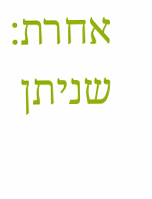אחרת: שניתן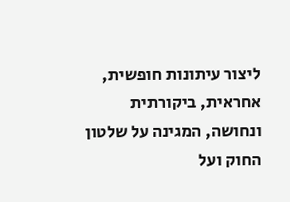ליצור עיתונות חופשית, אחראית, ביקורתית ונחושה, המגינה על שלטון החוק ועל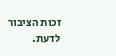זכות הציבור לדעת.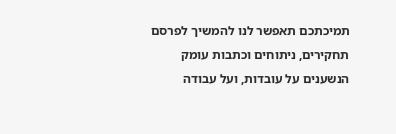תמיכתכם תאפשר לנו להמשיך לפרסם תחקירים, ניתוחים וכתבות עומק הנשענים על עובדות, ועל עבודה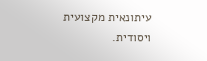עיתונאית מקצועית ויסודית.